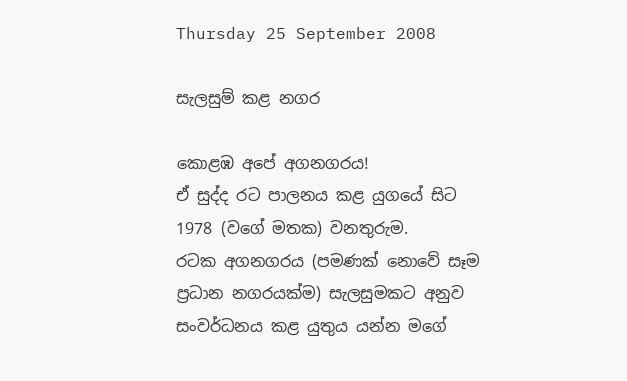Thursday 25 September 2008

සැලසුම් කළ නගර

කොළඹ අපේ අගනගරය!
ඒ සුද්ද රට පාලනය කළ යුගයේ සිට 1978 (වගේ මතක) වනතුරුම.
රටක අගනගරය (පමණක් නොවේ සෑම ප්‍රධාන නගරයක්ම) සැලසුමකට අනුව සංවර්ධනය කළ යුතුය යන්න මගේ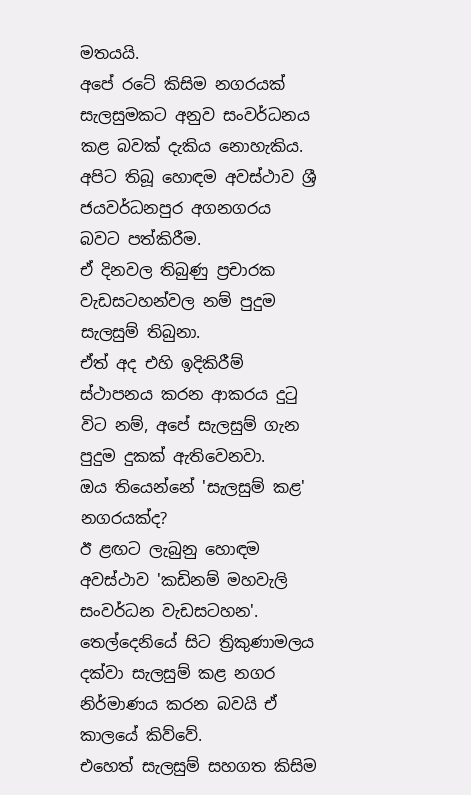මතයයි.
අපේ රටේ කිසිම නගරයක් සැලසුමකට අනුව සංවර්ධනය කළ බවක් දැකිය නොහැකිය.
අපිට තිබූ හොඳම අවස්ථාව ශ්‍රී ජයවර්ධනපුර අගනගරය බවට පත්කිරීම.
ඒ දිනවල තිබුණු ප්‍රචාරක වැඩසටහන්වල නම් පුදුම සැලසුම් තිබුනා.
ඒත් අද එහි ඉදිකිරීම් ස්ථාපනය කරන ආකරය දුටු විට නම්, අපේ සැලසුම් ගැන පුදුම දුකක් ඇතිවෙනවා.
ඔය තියෙන්නේ 'සැලසුම් කළ' නගරයක්ද?
ඊ ළඟට ලැබුනු හොඳම අවස්ථාව 'කඩිනම් මහවැලි සංවර්ධන වැඩසටහන'.
තෙල්දෙනියේ සිට ත්‍රිකුණාමලය දක්වා සැලසුම් කළ නගර නිර්මාණය කරන බවයි ඒ කාලයේ කිව්වේ.
එහෙත් සැලසුම් සහගත කිසිම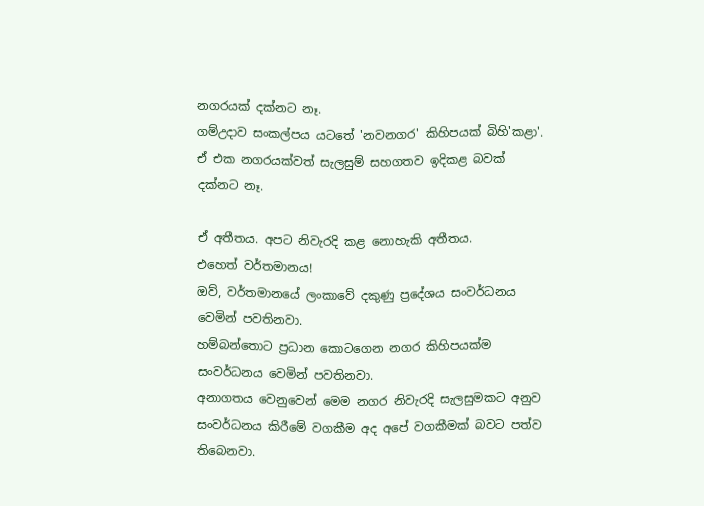නගරයක් දක්නට නෑ.
ගම්උදාව සංකල්පය යටතේ 'නවනගර' කිහිපයක් බිහි'කළා'. ඒ එක නගරයක්වත් සැලසුම් සහගතව ඉදිකළ බවක් දක්නට නෑ.

ඒ අතීතය. අපට නිවැරදි කළ නොහැකි අතීතය.
එහෙත් වර්තමානය!
ඔව්, වර්තමානයේ ලංකාවේ දකුණු ප්‍රදේශය සංවර්ධනය වෙමින් පවතිනවා.
හම්බන්තොට ප්‍රධාන කොටගෙන නගර කිහිපයක්ම සංවර්ධනය වෙමින් පවතිනවා.
අනාගතය වෙනුවෙන් මෙම නගර නිවැරදි සැලසුමකට අනුව සංවර්ධනය කිරීමේ වගකීම අද අපේ වගකීමක් බවට පත්ව තිබෙනවා.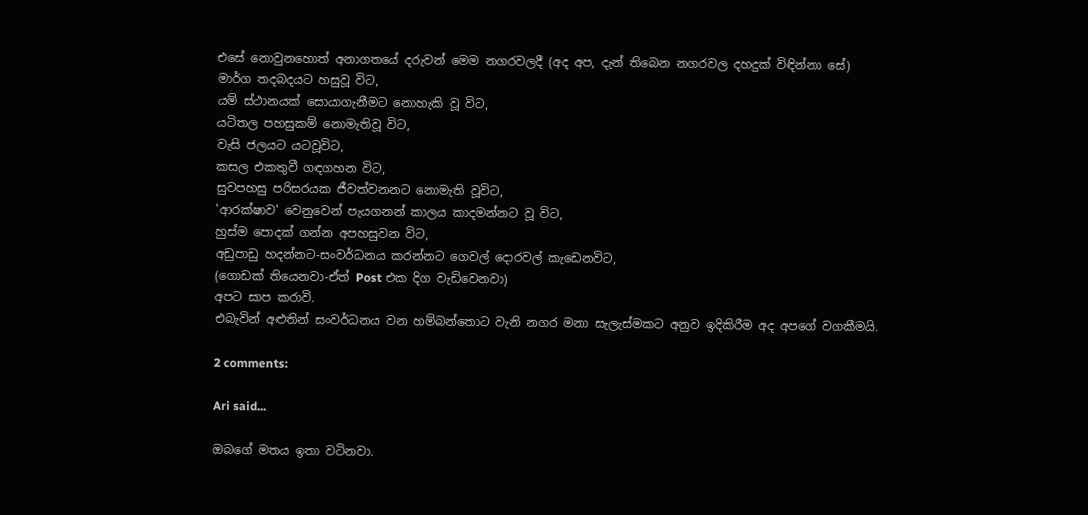එසේ‍ නොවුනහොත් අනාගතයේ දරුවන් මෙම නගරවලදී (අද අප, දැන් තිබෙන නගරවල දහදුක් විඳින්නා සේ)
මාර්ග තදබදයට හසුවූ විට,
යම් ස්ථානයක් සොයාගැනීමට නොහැකි වූ විට,
යටිතල පහසුකම් නොමැතිවූ විට,
වැසි ජලයට යටවූවිට,
කසල එකතුවී ගඳගහන විට,
සුවපහසු පරිසරයක ජීවත්වනනට නොමැති වූවිට,
'ආරක්ෂාව' වෙනුවෙන් පැයගනන් කාලය කාදමන්නට වූ විට,
හුස්ම පොදක් ගන්න අපහසුවන විට,
අඩුපාඩු හදන්නට-සංවර්ධනය කරන්නට ගෙවල් දොරවල් කැඩෙනවිට,
(ගොඩක් තියෙනවා-ඒත් Post එක දිග වැඩිවෙනවා)
අපට සාප කරාවි.
එබැවින් අළුතින් සංවර්ධනය වන හම්බන්තොට වැනි නගර මනා සැලැස්මකට අනුව ඉදිකිරීම අද අපගේ වගකීමයි.

2 comments:

Ari said...

ඔබගේ මතය ඉතා වටිනවා.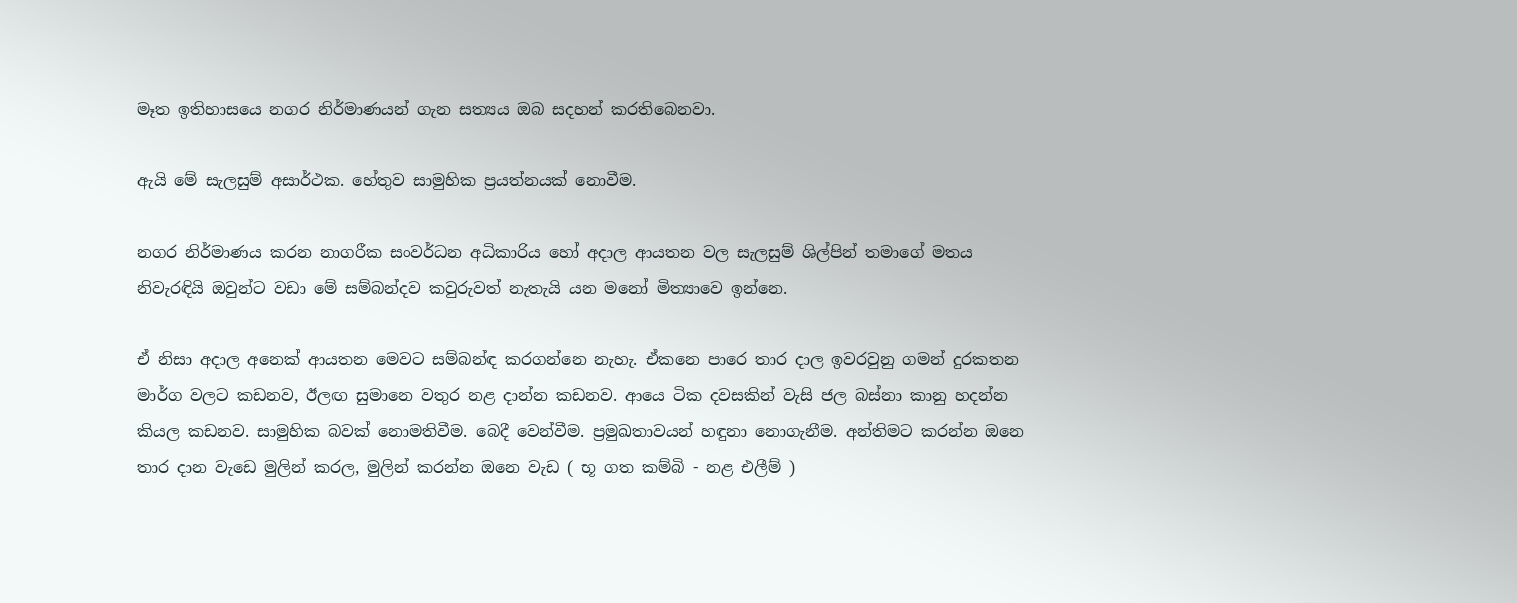මෑත ඉතිහාසයෙ නගර නිර්මාණයන් ගැන සත්‍යය ඔබ සදහන් කරතිබෙනවා.

ඇයි මේ සැලසුම් අසාර්ථක. හේතුව සාමුහික ප්‍රයත්නයක් නොවීම.

නගර නිර්මාණය කරන නාගරීක සංවර්ධන අධිකාරිය හෝ අදාල ආයතන වල සැලසුම් ශිල්පින් තමාගේ මතය නිවැරඳියි ඔවුන්ට වඩා මේ සම්බන්දව කවුරුවත් නැතැයි යන මනෝ මිත්‍යාවෙ ඉන්නෙ.

ඒ නිසා අදාල අනෙක් ආයතන මෙවට සම්බන්ඳ කරගන්නෙ නැහැ. ඒකනෙ පාරෙ තාර දාල ඉවරවුනු ගමන් දුරකතන මාර්ග වලට කඩනව, ඊලඟ සුමානෙ වතුර නළ දාන්න කඩනව. ආයෙ ටික දවසකින් වැසි ජල බස්නා කානු හදන්න කියල කඩනව. සාමුහික බවක් නොමතිවීම. බෙදී වෙන්වීම. ප්‍රමුඛතාවයන් හඳුනා නොගැනීම. අන්තිමට කරන්න ඔනෙ තාර දාන වැඩෙ මුලින් කරල, මුලින් කරන්න ඔනෙ වැඩ ( භූ ගත කම්බි - නළ එලීම් )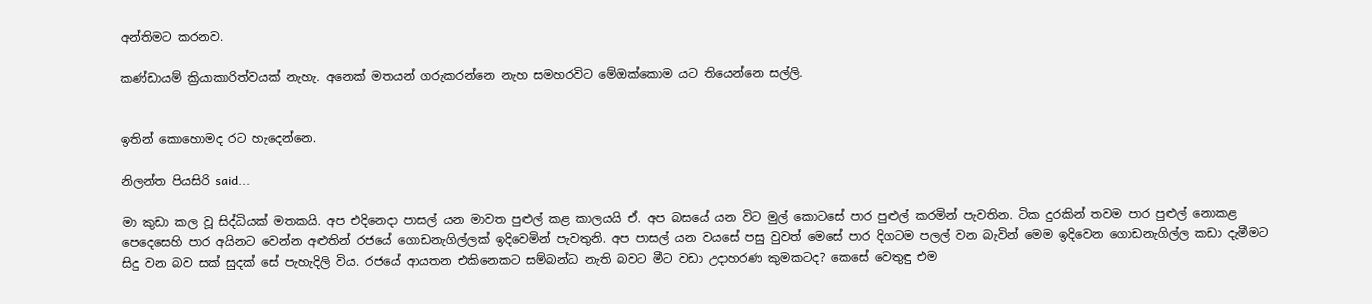අන්තිමට කරනව.

කණ්ඩායම් ක්‍රියාකාරිත්වයක් නැහැ. අනෙක් මතයන් ගරුකරන්නෙ නැහ සමහරවිට මේඔක්කොම යට තියෙන්නෙ සල්ලි.


ඉතින් කොහොමද රට හැදෙන්නෙ.

නිලන්ත පියසිරි said...

මා කුඩා කල වූ සිද්ධියක් මතකයි. අප එදිනෙදා පාසල් යන මාවත පුළුල් කළ කාලයයි ඒ. අප බසයේ යන විට මුල් කොටසේ පාර පුළුල් කරමින් පැවතින. ටික දුරකින් තවම පාර පුළුල් නොකළ පෙදෙසෙහි පාර අයිනට වෙන්න අළුතින් රජයේ ගොඩනැගිල්ලක් ඉදිවෙමින් පැවතුනි. අප පාසල් යන වයසේ පසු වුවත් මෙසේ පාර දිගටම පලල් වන බැවින් මෙම ඉදිවෙන ගොඩනැගිල්ල කඩා දැමීමට සිදු වන බව සක් සුදක් සේ පැහැදිලි විය. රජයේ ආයතන එකිනෙකට සම්බන්ධ නැති බවට මීට වඩා උදාහරණ කුමකටද? කෙසේ වෙතුඳු එම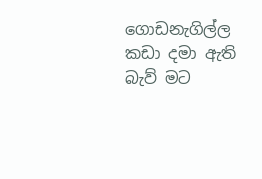ගොඩනැගිල්ල කඩා දමා ඇති බැව් මට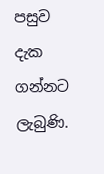පසුව දැක ගන්නට ලැබුණි.